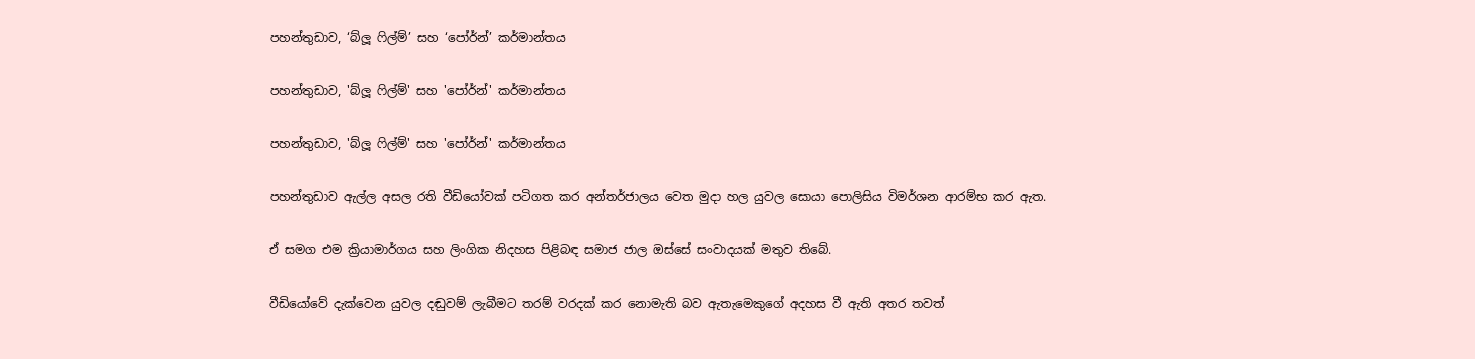පහන්තුඩාව, ‘බ්ලූ ෆිල්ම්’ සහ ‘පෝර්න්’ කර්මාන්තය

පහන්තුඩාව, 'බ්ලූ ෆිල්ම්' සහ 'පෝර්න්' කර්මාන්තය

පහන්තුඩාව, 'බ්ලූ ෆිල්ම්' සහ 'පෝර්න්' කර්මාන්තය

පහන්තුඩාව ඇල්ල අසල රති වීඩියෝවක් පටිගත කර අන්තර්ජාලය වෙත මුදා හල යුවල සොයා පොලිසිය විමර්ශන ආරම්භ කර ඇත.

ඒ සමග එම ක්‍රියාමාර්ගය සහ ලිංගික නිදහස පිළිබඳ සමාජ ජාල ඔස්සේ සංවාදයක් මතුව තිබේ.

වීඩියෝවේ දැක්වෙන යුවල දඬුවම් ලැබීමට තරම් වරදක් කර නොමැති බව ඇතැමෙකුගේ අදහස වී ඇති අතර තවත්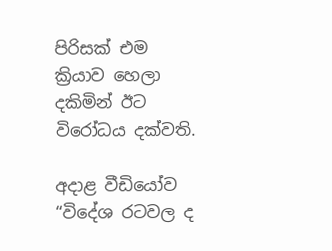පිරිසක් එම ක්‍රියාව හෙලා දකිමින් ඊට විරෝධය දක්වති.

අදාළ වීඩියෝව “විදේශ රටවල ද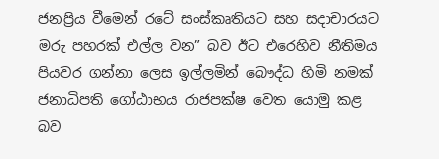ජනප්‍රිය වීමෙන් රටේ සංස්කෘතියට සහ සදාචාරයට මරු පහරක් එල්ල වන” බව ඊට එරෙහිව නීතිමය පියවර ගන්නා ලෙස ඉල්ලමින් බෞද්ධ හිමි නමක් ජනාධිපති ගෝඨාභය රාජපක්ෂ වෙත යොමු කළ බව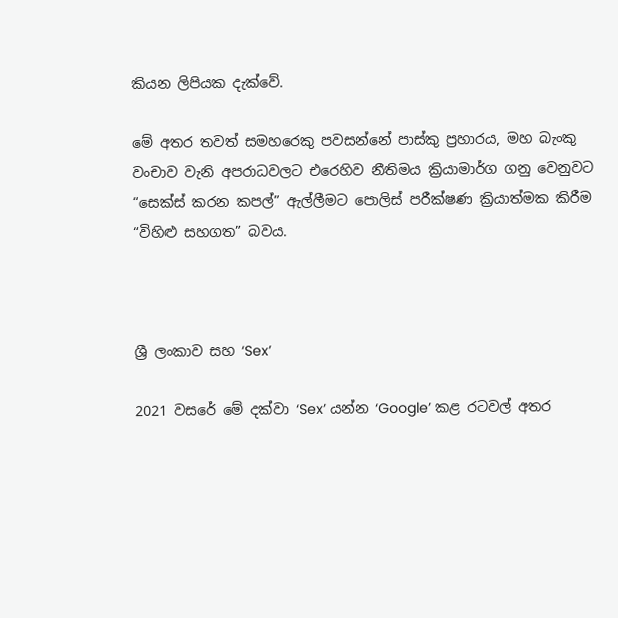කියන ලිපියක දැක්වේ.

මේ අතර තවත් සමහරෙකු පවසන්නේ පාස්කු ප්‍රහාරය, මහ බැංකු වංචාව වැනි අපරාධවලට එරෙහිව නීතිමය ක්‍රියාමාර්ග ගනු වෙනුවට “සෙක්ස් කරන කපල්” ඇල්ලීමට පොලිස් පරීක්ෂණ ක්‍රියාත්මක කිරීම “විහිළු සහගත” බවය.



ශ්‍රී ලංකාව සහ ‘Sex’

2021 වසරේ මේ දක්වා ‘Sex’ යන්න ‘Google’ කළ රටවල් අතර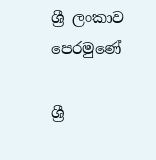ශ්‍රී ලංකාව පෙරමුණේ

ශ්‍රී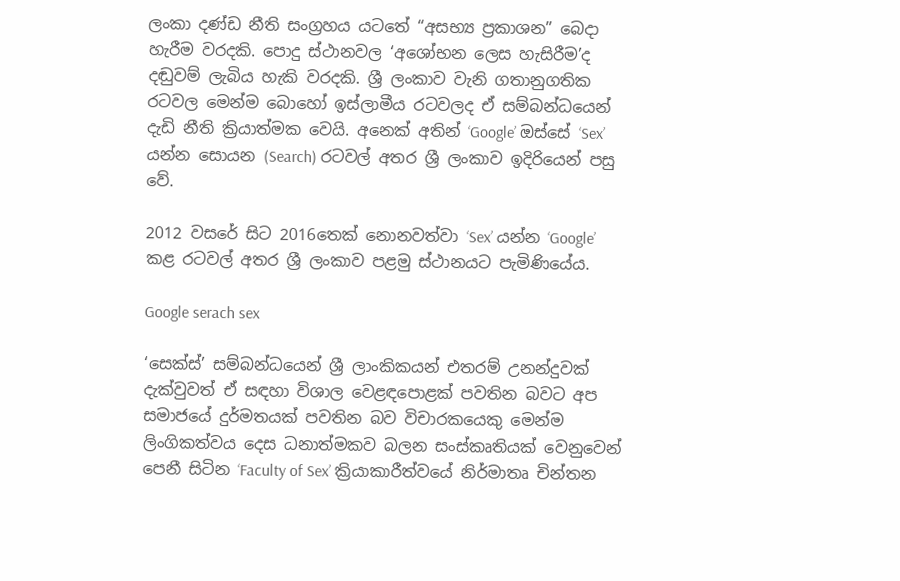ලංකා දණ්ඩ නීති සංග්‍රහය යටතේ “අසභ්‍ය ප්‍රකාශන” බෙදා හැරීම වරදකි. පොදු ස්ථානවල ‘අශෝභන ලෙස හැසිරීම’ද දඬුවම් ලැබිය හැකි වරදකි. ශ්‍රී ලංකාව වැනි ගතානුගතික රටවල මෙන්ම බොහෝ ඉස්ලාමීය රටවලද ඒ සම්බන්ධයෙන් දැඩි නීති ක්‍රියාත්මක වෙයි. අනෙක් අතින් ‘Google’ ඔස්සේ ‘Sex’ යන්න සොයන (Search) රටවල් අතර ශ්‍රී ලංකාව ඉදිරියෙන් පසු වේ.

2012 වසරේ සිට 2016තෙක් නොනවත්වා ‘Sex’ යන්න ‘Google’ කළ රටවල් අතර ශ්‍රී ලංකාව පළමු ස්ථානයට පැමිණියේය.

Google serach sex

‘සෙක්ස්’ සම්බන්ධයෙන් ශ්‍රී ලාංකිකයන් එතරම් උනන්දුවක් දැක්වුවත් ඒ සඳහා විශාල වෙළඳපොළක් පවතින බවට අප සමාජයේ දුර්මතයක් පවතින බව විචාරකයෙකු මෙන්ම ලිංගිකත්වය දෙස ධනාත්මකව බලන සංස්කෘතියක් වෙනුවෙන් පෙනී සිටින ‘Faculty of Sex’ ක්‍රියාකාරීත්වයේ නිර්මාතෘ චින්තන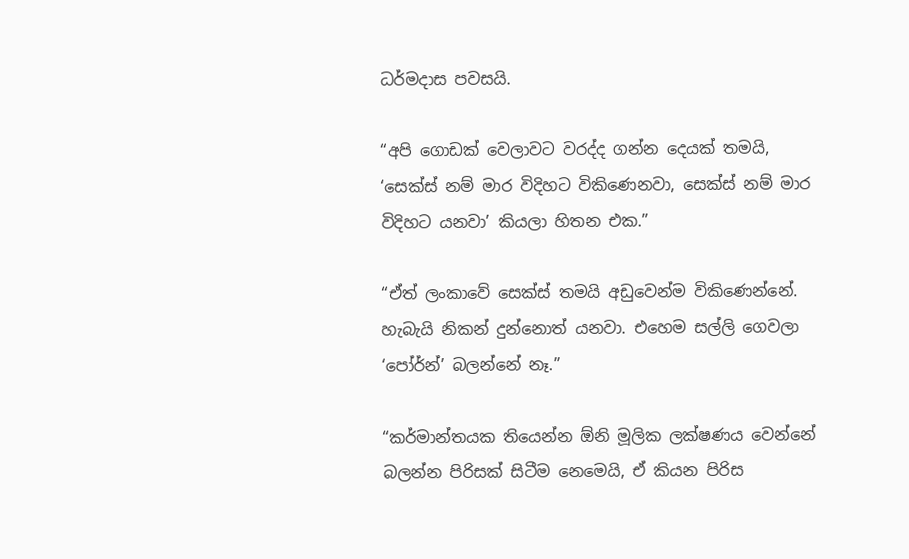ධර්මදාස පවසයි.

“අපි ගොඩක් වෙලාවට වරද්ද ගන්න දෙයක් තමයි, ‘සෙක්ස් නම් මාර විදිහට විකිණෙනවා, සෙක්ස් නම් මාර විදිහට යනවා’ කියලා හිතන එක.”

“ඒත් ලංකාවේ සෙක්ස් තමයි අඩුවෙන්ම විකිණෙන්නේ. හැබැයි නිකන් දුන්නොත් යනවා. එහෙම සල්ලි ගෙවලා ‘පෝර්න්’ බලන්නේ නෑ.”

“කර්මාන්තයක තියෙන්න ඕනි මූලික ලක්ෂණය වෙන්නේ බලන්න පිරිසක් සිටීම නෙමෙයි, ඒ කියන පිරිස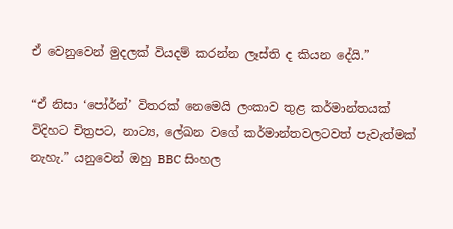ඒ වෙනුවෙන් මුදලක් වියදම් කරන්න ලෑස්ති ද කියන දේයි.”

“ඒ නිසා ‘පෝර්න්’ විතරක් නෙමෙයි ලංකාව තුළ කර්මාන්තයක් විදිහට චිත්‍රපට, නාට්‍ය, ලේඛන වගේ කර්මාන්තවලටවත් පැවැත්මක් නැහැ.” යනුවෙන් ඔහු BBC සිංහල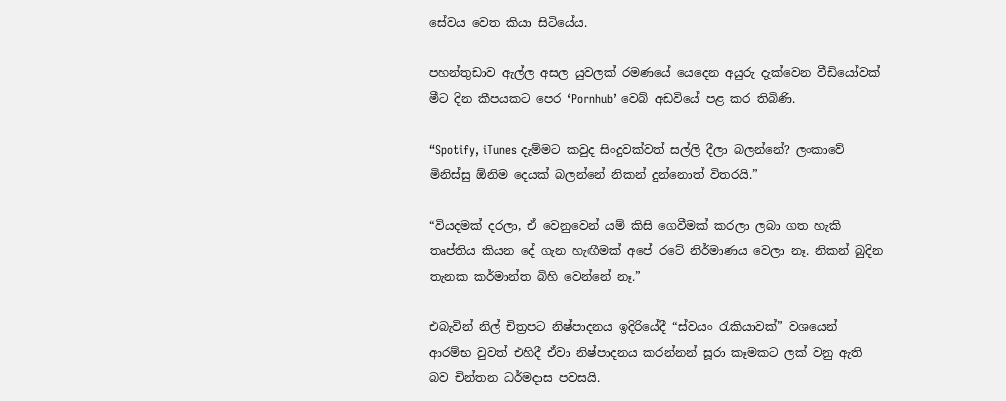සේවය වෙත කියා සිටියේය.

පහන්තුඩාව ඇල්ල අසල යුවලක් රමණයේ යෙදෙන අයුරු දැක්වෙන වීඩියෝවක් මීට දින කීපයකට පෙර ‘Pornhub’ වෙබ් අඩවියේ පළ කර තිබිණි.

“Spotify, iTunes දැම්මට කවුද සිංදුවක්වත් සල්ලි දීලා බලන්නේ? ලංකාවේ මිනිස්සු ඕනිම දෙයක් බලන්නේ නිකන් දුන්නොත් විතරයි.”

“වියදමක් දරලා, ඒ වෙනුවෙන් යම් කිසි ගෙවීමක් කරලා ලබා ගත හැකි තෘප්තිය කියන දේ ගැන හැඟීමක් අපේ රටේ නිර්මාණය වෙලා නෑ. නිකන් බුදින තැනක කර්මාන්ත බිහි වෙන්නේ නෑ.”

එබැවින් නිල් චිත්‍රපට නිෂ්පාදනය ඉදිරියේදී “ස්වයං රැකියාවක්” වශයෙන් ආරම්භ වුවත් එහිදී ඒවා නිෂ්පාදනය කරන්නන් සූරා කෑමකට ලක් වනු ඇති බව චින්තන ධර්මදාස පවසයි.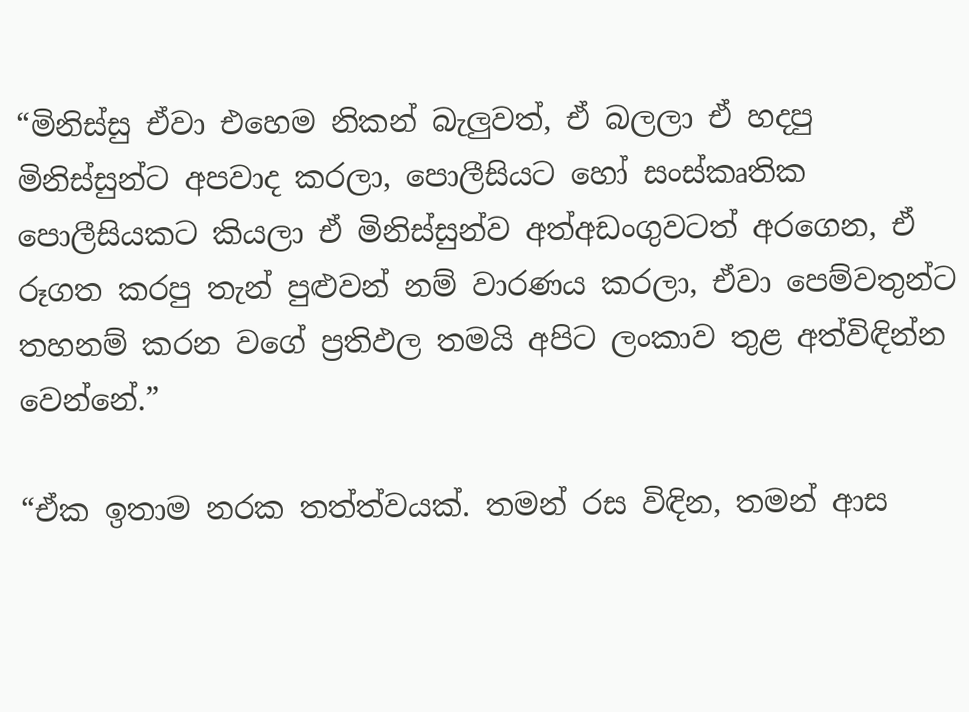“මිනිස්සු ඒවා එහෙම නිකන් බැලුවත්, ඒ බලලා ඒ හදපු මිනිස්සුන්ට අපවාද කරලා, පොලීසියට හෝ සංස්කෘතික පොලීසියකට කියලා ඒ මිනිස්සුන්ව අත්අඩංගුවටත් අරගෙන, ඒ රූගත කරපු තැන් පුළුවන් නම් වාරණය කරලා, ඒවා පෙම්වතුන්ට තහනම් කරන වගේ ප්‍රතිඵල තමයි අපිට ලංකාව තුළ අත්විඳින්න වෙන්නේ.”

“ඒක ඉතාම නරක තත්ත්වයක්. තමන් රස විඳින, තමන් ආස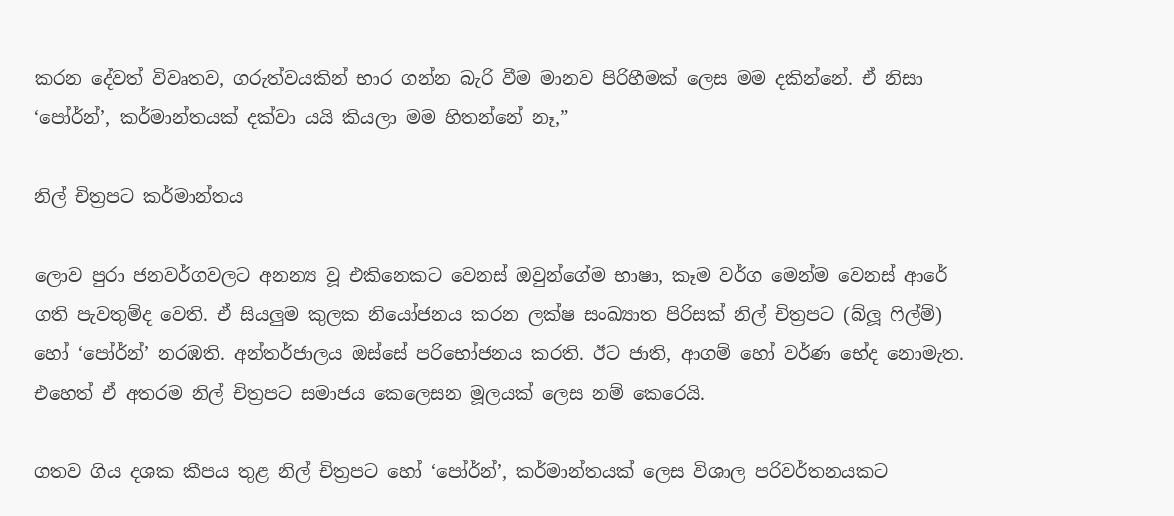කරන දේවත් විවෘතව, ගරුත්වයකින් භාර ගන්න බැරි වීම මානව පිරිහීමක් ලෙස මම දකින්නේ. ඒ නිසා ‘පෝර්න්’, කර්මාන්තයක් දක්වා යයි කියලා මම හිතන්නේ නෑ,”

නිල් චිත්‍රපට කර්මාන්තය

ලොව පුරා ජනවර්ගවලට අනන්‍ය වූ එකිනෙකට වෙනස් ඔවුන්ගේම භාෂා, කෑම වර්ග මෙන්ම වෙනස් ආරේ ගති පැවතුම්ද වෙති. ඒ සියලුම කුලක නියෝජනය කරන ලක්ෂ සංඛ්‍යාත පිරිසක් නිල් චිත්‍රපට (බ්ලූ ෆිල්ම්) හෝ ‘පෝර්න්’ නරඹති. අන්තර්ජාලය ඔස්සේ පරිභෝජනය කරති. ඊට ජාති, ආගම් හෝ වර්ණ භේද නොමැත. එහෙත් ඒ අතරම නිල් චිත්‍රපට සමාජය කෙලෙසන මූලයක් ලෙස නම් කෙරෙයි.

ගතව ගිය දශක කීපය තුළ නිල් චිත්‍රපට හෝ ‘පෝර්න්’, කර්මාන්තයක් ලෙස විශාල පරිවර්තනයකට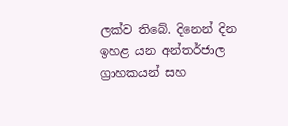ලක්ව තිබේ. දිනෙන් දින ඉහළ යන අන්තර්ජාල ග්‍රාහකයන් සහ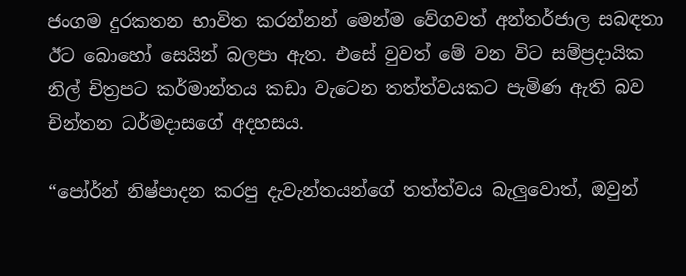ජංගම දුරකතන භාවිත කරන්නන් මෙන්ම වේගවත් අන්තර්ජාල සබඳතා ඊට බොහෝ සෙයින් බලපා ඇත. එසේ වුවත් මේ වන විට සම්ප්‍රදායික නිල් චිත්‍රපට කර්මාන්තය කඩා වැටෙන තත්ත්වයකට පැමිණ ඇති බව චින්තන ධර්මදාසගේ අදහසය.

“පෝර්න් නිෂ්පාදන කරපු දැවැන්තයන්ගේ තත්ත්වය බැලුවොත්, ඔවුන්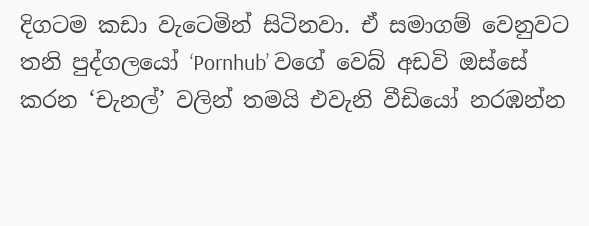දිගටම කඩා වැටෙමින් සිටිනවා. ඒ සමාගම් වෙනුවට තනි පුද්ගලයෝ ‘Pornhub’ වගේ වෙබ් අඩවි ඔස්සේ කරන ‘චැනල්’ වලින් තමයි එවැනි වීඩියෝ නරඹන්න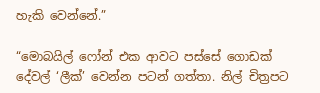හැකි වෙන්නේ.”

“මොබයිල් ෆෝන් එක ආවට පස්සේ ගොඩක් දේවල් ‘ලීක්’ වෙන්න පටන් ගත්තා. නිල් චිත්‍රපට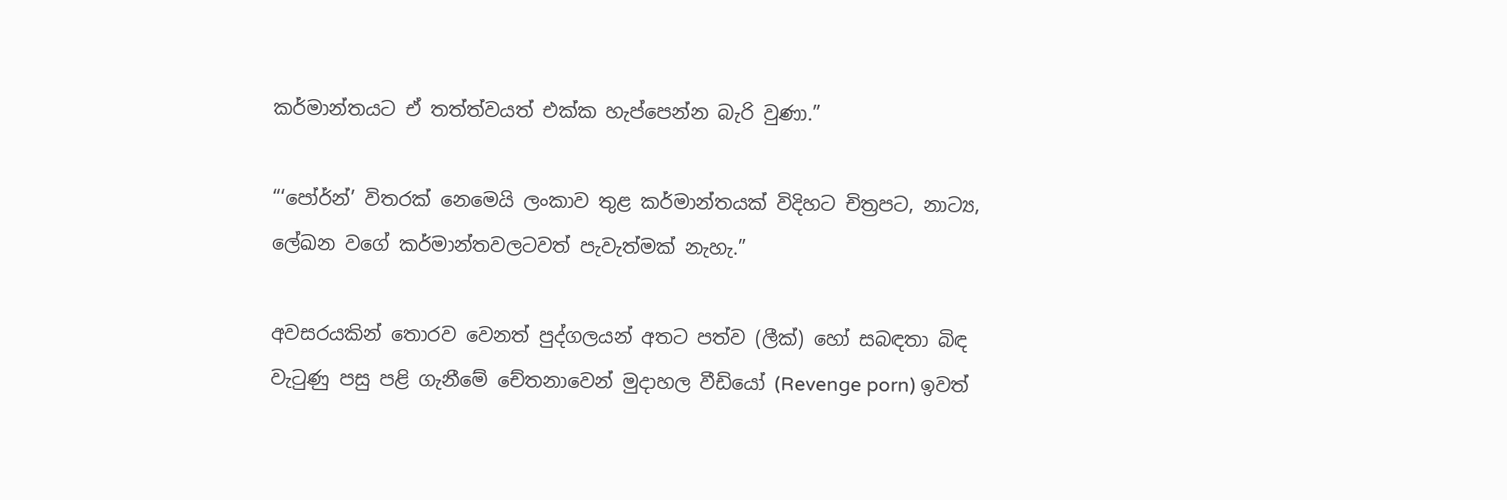කර්මාන්තයට ඒ තත්ත්වයත් එක්ක හැප්පෙන්න බැරි වුණා.”

“‘පෝර්න්’ විතරක් නෙමෙයි ලංකාව තුළ කර්මාන්තයක් විදිහට චිත්‍රපට, නාට්‍ය, ලේඛන වගේ කර්මාන්තවලටවත් පැවැත්මක් නැහැ.”

අවසරයකින් තොරව වෙනත් පුද්ගලයන් අතට පත්ව (ලීක්) හෝ සබඳතා බිඳ වැටුණු පසු පළි ගැනීමේ චේතනාවෙන් මුදාහල වීඩියෝ (Revenge porn) ඉවත්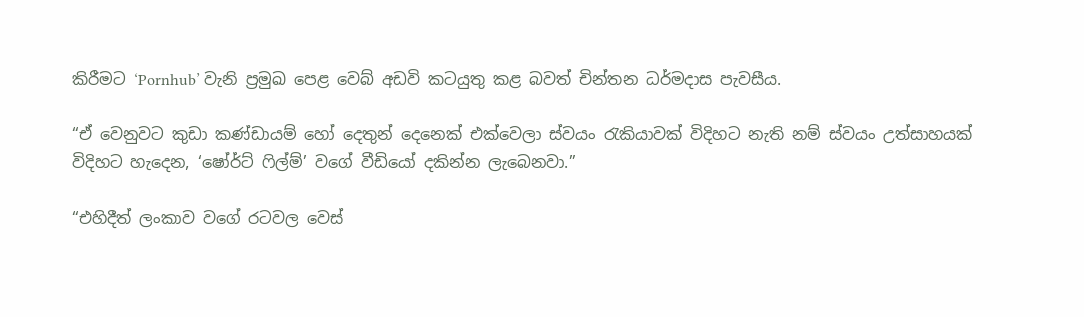කිරීමට ‘Pornhub’ වැනි ප්‍රමුඛ පෙළ වෙබ් අඩවි කටයුතු කළ බවත් චින්තන ධර්මදාස පැවසීය.

“ඒ වෙනුවට කුඩා කණ්ඩායම් හෝ දෙතුන් දෙනෙක් එක්වෙලා ස්වයං රැකියාවක් විදිහට නැති නම් ස්වයං උත්සාහයක් විදිහට හැදෙන, ‘ෂෝර්ට් ෆිල්ම්’ වගේ වීඩියෝ දකින්න ලැබෙනවා.”

“එහිදීත් ලංකාව වගේ රටවල වෙස්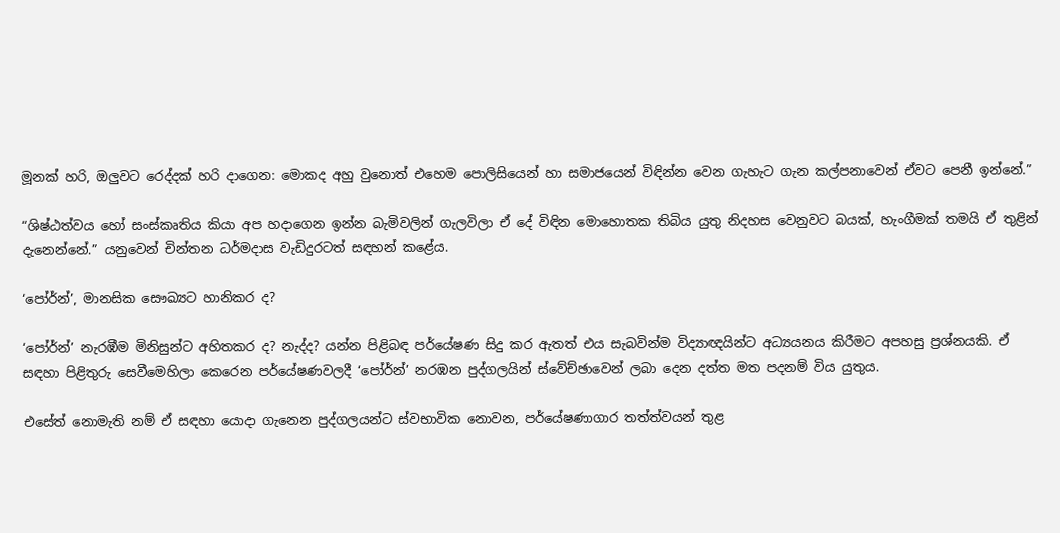මූනක් හරි, ඔලුවට රෙද්දක් හරි දාගෙන: මොකද අහු වුනොත් එහෙම පොලිසියෙන් හා සමාජයෙන් විඳින්න වෙන ගැහැට ගැන කල්පනාවෙන් ඒවට පෙනී ඉන්නේ.”

“ශිෂ්ඨත්වය හෝ සංස්කෘතිය කියා අප හදාගෙන ඉන්න බැමිවලින් ගැලවිලා ඒ දේ විඳින මොහොතක තිබිය යුතු නිදහස වෙනුවට බයක්, හැංගීමක් තමයි ඒ තුළින් දැනෙන්නේ.” යනුවෙන් චින්තන ධර්මදාස වැඩිදුරටත් සඳහන් කළේය.

‘පෝර්න්’, මානසික සෞඛ්‍යට හානිකර ද?

‘පෝර්න්’ නැරඹීම මිනිසුන්ට අහිතකර ද? නැද්ද? යන්න පිළිබඳ පර්යේෂණ සිදු කර ඇතත් එය සැබවින්ම විද්‍යාඥයින්ට අධ්‍යයනය කිරීමට අපහසු ප්‍රශ්නයකි. ඒ සඳහා පිළිතුරු සෙවීමෙහිලා කෙරෙන පර්යේෂණවලදී ‘පෝර්න්’ නරඹන පුද්ගලයින් ස්වේච්ඡාවෙන් ලබා දෙන දත්ත මත පදනම් විය යුතුය.

එසේත් නොමැති නම් ඒ සඳහා යොදා ගැනෙන පුද්ගලයන්ට ස්වභාවික නොවන, පර්යේෂණාගාර තත්ත්වයන් තුළ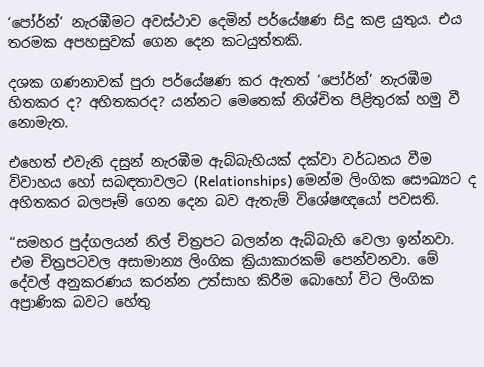‘පෝර්න්’ නැරඹීමට අවස්ථාව දෙමින් පර්යේෂණ සිදු කළ යුතුය. එය තරමක අපහසුවක් ගෙන දෙන කටයුත්තකි.

දශක ගණනාවක් පුරා පර්යේෂණ කර ඇතත් ‘පෝර්න්’ නැරඹීම හිතකර ද? අහිතකරද? යන්නට මෙතෙක් නිශ්චිත පිළිතුරක් හමු වී නොමැත.

එහෙත් එවැනි දසුන් නැරඹීම ඇබ්බැහියක් දක්වා වර්ධනය වීම විවාහය හෝ සබඳතාවලට (Relationships) මෙන්ම ලිංගික සෞඛ්‍යට ද අහිතකර බලපෑම් ගෙන දෙන බව ඇතැම් විශේෂඥයෝ පවසති.

“සමහර පුද්ගලයන් නිල් චිත්‍රපට බලන්න ඇබ්බැහි වෙලා ඉන්නවා. එම චිත්‍රපටවල අසාමාන්‍ය ලිංගික ක්‍රියාකාරකම් පෙන්වනවා. මේ දේවල් අනුකරණය කරන්න උත්සාහ කිරීම බොහෝ විට ලිංගික අප්‍රාණික බවට හේතු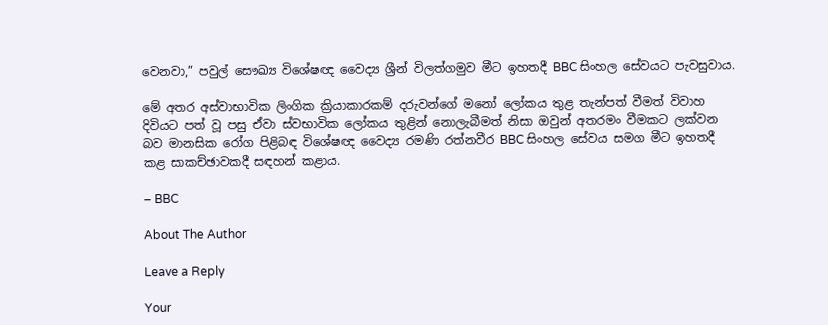වෙනවා,” පවුල් සෞඛ්‍ය‍ විශේෂඥ වෛද්‍ය ශ්‍රීන් විලත්ගමුව මීට ඉහතදී BBC සිංහල සේවයට පැවසුවාය.

මේ අතර අස්වාභාවික ලිංගික ක්‍රියාකාරකම් දරුවන්ගේ මනෝ ලෝකය තුළ තැන්පත් වීමත් විවාහ දිවියට පත් වූ පසු ඒවා ස්වභාවික ලෝකය තුළින් නොලැබීමත් නිසා ඔවුන් අතරමං වීමකට ලක්වන බව මානසික රෝග පිළිබඳ විශේෂඥ වෛද්‍ය රමණි රත්නවීර BBC සිංහල සේවය සමග මීට ඉහතදී කළ සාකච්ඡාවකදී සඳහන් කළාය.

– BBC

About The Author

Leave a Reply

Your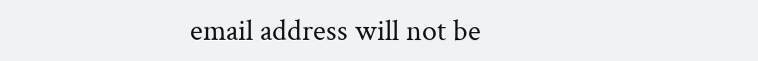email address will not be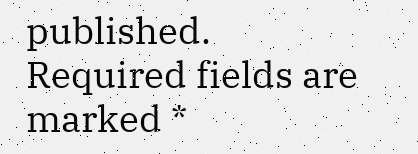published. Required fields are marked *